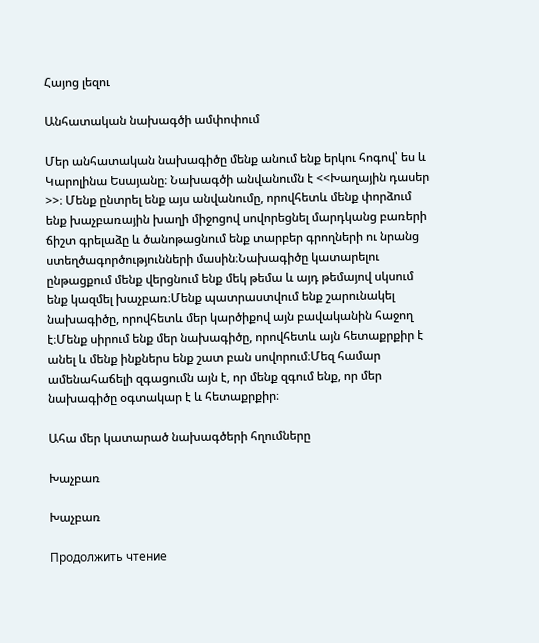Հայոց լեզու

Անհատական նախագծի ամփոփում

Մեր անհատական նախագիծը մենք անում ենք երկու հոգով՝ ես և Կարոլինա Եսայանը։ Նախագծի անվանումն է <<Խաղային դասեր >>։ Մենք ընտրել ենք այս անվանումը, որովհետև մենք փորձում ենք խաչբառային խաղի միջոցով սովորեցնել մարդկանց բառերի ճիշտ գրելաձը և ծանոթացնում ենք տարբեր գրողների ու նրանց ստեղծագործությունների մասին։Նախագիծը կատարելու ընթացքում մենք վերցնում ենք մեկ թեմա և այդ թեմայով սկսում ենք կազմել խաչբառ։Մենք պատրաստվում ենք շարունակել նախագիծը, որովհետև մեր կարծիքով այն բավականին հաջող է։Մենք սիրում ենք մեր նախագիծը, որովհետև այն հետաքրքիր է անել և մենք ինքներս ենք շատ բան սովորում։Մեզ համար ամենահաճելի զգացումն այն է, որ մենք զգում ենք, որ մեր նախագիծը օգտակար է և հետաքրքիր։

Ահա մեր կատարած նախագծերի հղումները

Խաչբառ

Խաչբառ

Продолжить чтение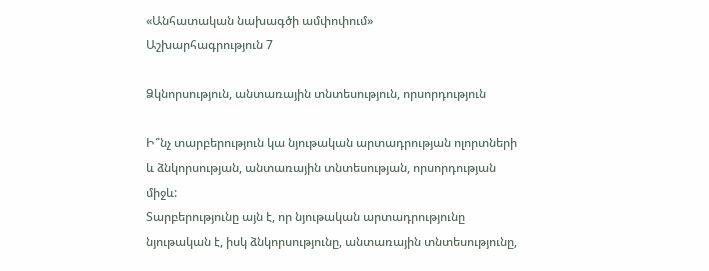«Անհատական նախագծի ամփոփում»
Աշխարհագրություն 7

Ձկնորսություն, անտառային տնտեսություն, որսորդություն

Ի՞նչ տարբերություն կա նյութական արտադրության ոլորտների և ձնկորսության, անտառային տնտեսության, որսորդության միջև:
Տարբերությունը այն է, որ նյութական արտադրությունը նյութական է, իսկ ձնկորսությունը, անտառային տնտեսությունը,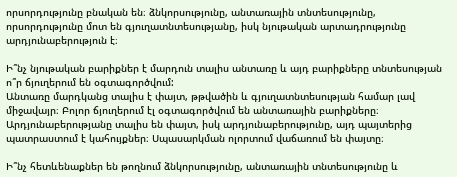որսորդությունը բնական են։ ձնկորսությունը, անտառային տնտեսությունը, որսորդությունը մոտ են գյուղատնտեսությանը, իսկ նյութական արտադրությունը արդյունաբերություն է։

Ի՞նչ նյութական բարիքներ է մարդուն տալիս անտառը և այդ բարիքները տնտեսության ո՞ր ճյուղերում են օգտագործվում:
Անտառը մարդկանց տալիս է փայտ, թթվածին և գյուղատնտեսության համար լավ միջավայր։ Բոլոր ճյուղերում էլ օգտագործվում են անտառային բարիքները։ Արդյունաբերությանը տալիս են փայտ, իսկ արդյունաբերությունը, այդ պայտերից պատրաստում է կահույքներ։ Սպասարկման ոլորտում վաճառում են փայտը։

Ի՞նչ հետևենաքներ են թողնում ձնկորսությունը, անտառային տնտեսությունը և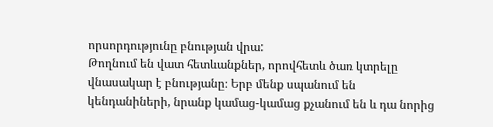որսորդությունը բնության վրա:
Թողնում են վատ հետևանքներ, որովհետև ծառ կտրելը վնասակար է բնությանը։ Երբ մենք սպանում են կենդանիների, նրանք կամաց-կամաց քչանում են և դա նորից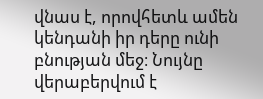վնաս է, որովհետև ամեն կենդանի իր դերը ունի բնության մեջ։ Նույնը վերաբերվում է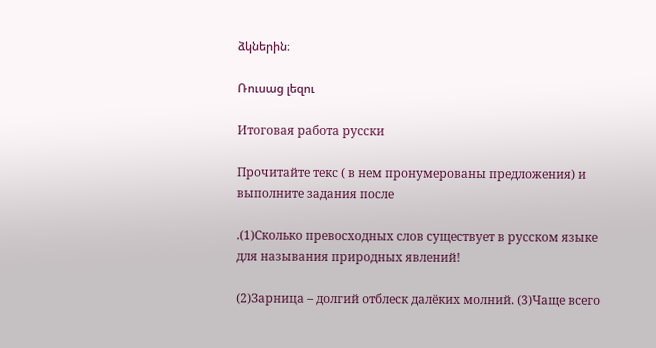ձկներին։

Ռուսաց լեզու

Итоговая работа русски

Прочитайте текс ( в нем пронумерованы предложения) и выполните задания после

.(1)Сколько превосходных слов существует в русском языке для называния природных явлений!

(2)Зарница – долгий отблеск далёких молний. (3)Чаще всего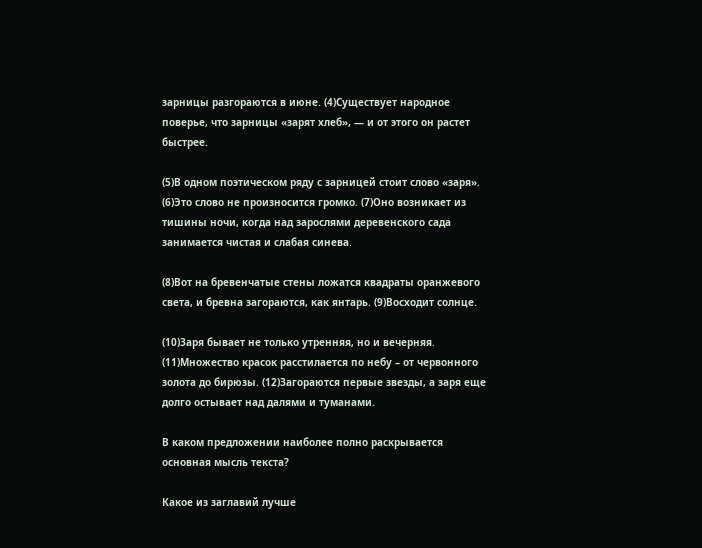зарницы разгораются в июне. (4)Существует народное поверье, что зарницы «зарят хлеб», — и от этого он растет быстрее.

(5)В одном поэтическом ряду с зарницей стоит слово «заря». (6)Это слово не произносится громко. (7)Оно возникает из тишины ночи, когда над зарослями деревенского сада занимается чистая и слабая синева.

(8)Вот на бревенчатые стены ложатся квадраты оранжевого света, и бревна загораются, как янтарь. (9)Восходит солнце.

(10)Заря бывает не только утренняя, но и вечерняя. (11)Множество красок расстилается по небу – от червонного золота до бирюзы. (12)Загораются первые звезды, а заря еще долго остывает над далями и туманами.

В каком предложении наиболее полно раскрывается основная мысль текста?

Какое из заглавий лучше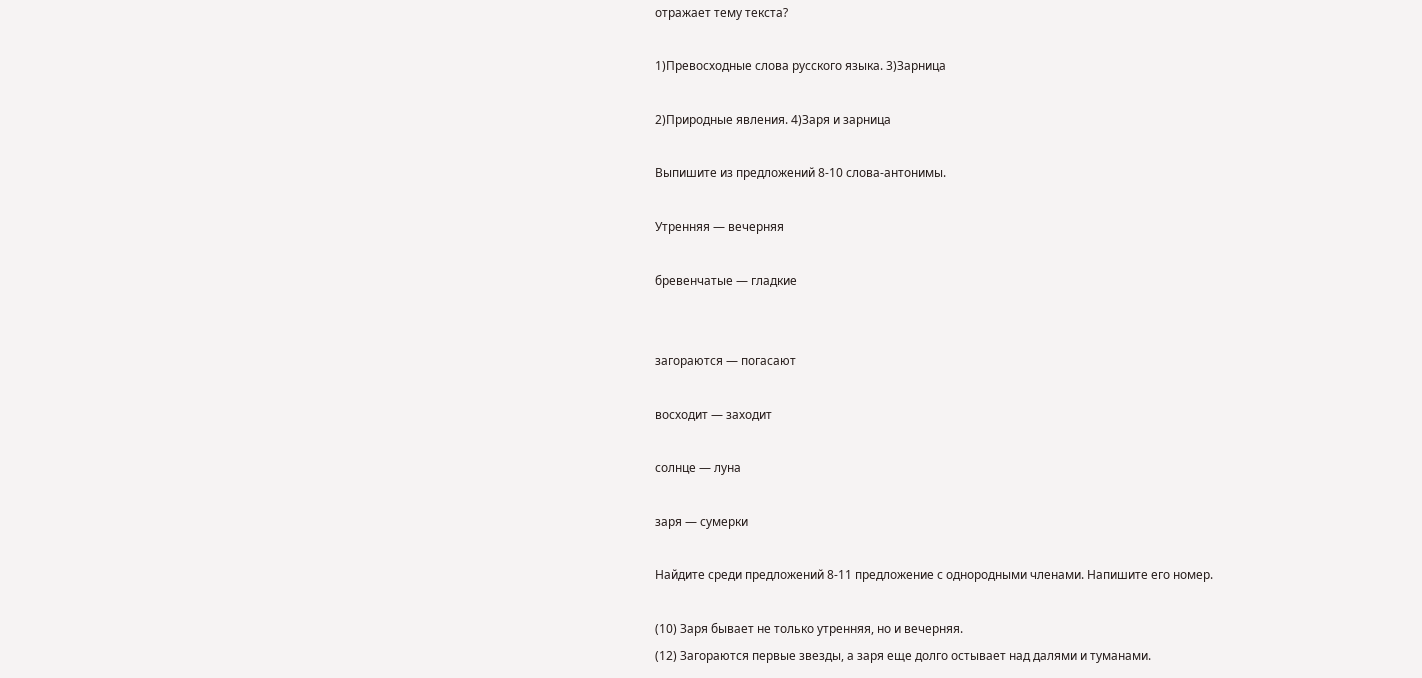отражает тему текста?

1)Превосходные слова русского языка. 3)Зарница

2)Природные явления. 4)Заря и зарница

Выпишите из предложений 8-10 слова-антонимы.

Утренняя — вечерняя

бревенчатые — гладкие


загораются — погасают

восходит — заходит

солнце — луна

заря — сумерки

Найдите среди предложений 8-11 предложение с однородными членами. Напишите его номер.

(10) Заря бывает не только утренняя, но и вечерняя.
(12) Загораются первые звезды, а заря еще долго остывает над далями и туманами.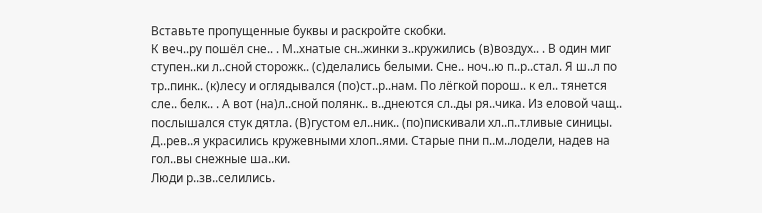Вставьте пропущенные буквы и раскройте скобки.
К веч..ру пошёл сне.. . М..хнатые сн..жинки з..кружились (в)воздух.. . В один миг ступен..ки л..сной сторожк.. (с)делались белыми. Сне.. ноч..ю п..р..стал. Я ш..л по тр..пинк.. (к)лесу и оглядывался (по)ст..р..нам. По лёгкой порош.. к ел.. тянется сле.. белк.. . А вот (на)л..сной полянк.. в..днеются сл..ды ря..чика. Из еловой чащ.. послышался стук дятла. (В)густом ел..ник.. (по)пискивали хл..п..тливые синицы.
Д..рев..я украсились кружевными хлоп..ями. Старые пни п..м..лодели, надев на гол..вы снежные ша..ки.
Люди р..зв..селились.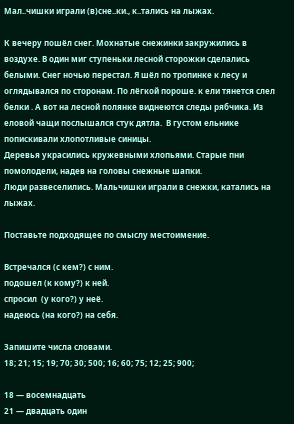Мал..чишки играли (в)сне..ки., к..тались на лыжах.

К вечеру пошёл снег. Мохнатые снежинки закружились в воздухе. В один миг ступеньки лесной сторожки сделались белыми. Снег ночью перестал. Я шёл по тропинке к лесу и оглядывался по сторонам. По лёгкой пороше. к ели тянется слел белки . А вот на лесной полянке виднеются следы рябчика. Из еловой чащи послышался стук дятла.  В густом ельнике попискивали хлопотливые синицы.
Деревья украсились кружевными хлопьями. Старые пни помолодели, надев на головы снежные шапки.
Люди развеселились. Мальчишки играли в снежки, катались на лыжах.

Поставьте подходящее по смыслу местоимение.

Встречался (с кем?) с ним.
подошел (к кому?) к ней.
спросил  (у кого?) у неё.
надеюсь (на кого?) на себя.

Запишите числа словами.
18; 21; 15; 19; 70; 30; 500; 16; 60; 75; 12; 25; 900;

18 — восемнадцать
21 — двадцать один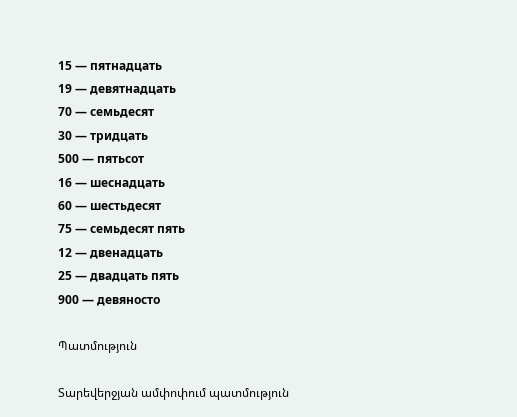15 — пятнадцать
19 — девятнадцать
70 — семьдесят
30 — тридцать
500 — пятьсот
16 — шеснадцать
60 — шестьдесят
75 — семьдесят пять
12 — двенадцать
25 — двадцать пять
900 — девяносто

Պատմություն

Տարեվերջյան ամփոփում պատմություն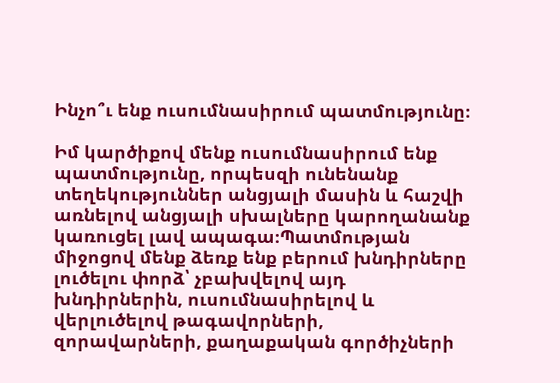Ինչո՞ւ ենք ուսումնասիրում պատմությունը։

Իմ կարծիքով մենք ուսումնասիրում ենք պատմությունը, որպեսզի ունենանք տեղեկություններ անցյալի մասին և հաշվի առնելով անցյալի սխալները կարողանանք կառուցել լավ ապագա։Պատմության միջոցով մենք ձեռք ենք բերում խնդիրները լուծելու փորձ՝ չբախվելով այդ խնդիրներին, ուսումնասիրելով և վերլուծելով թագավորների, զորավարների, քաղաքական գործիչների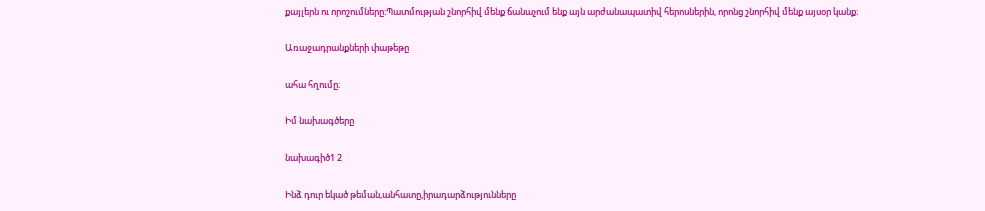քայլերն ու որոշումները։Պատմության շնորհիվ մենք ճանաչում ենք այն արժանապատիվ հերոսներին, որոնց շնորհիվ մենք այսօր կանք։

Առաջադրանքների փաթեթը

ահա հղումը։

Իմ նախագծերը

նախագիծ1 2

Ինձ դուր եկած թեման,անհատը,իրադարձությունները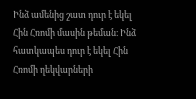Ինձ ամենից շատ դուր է եկել Հին Հռոմի մասին թեման։ Ինձ հատկապես դուր է եկել Հին Հռոմի ղեկվարների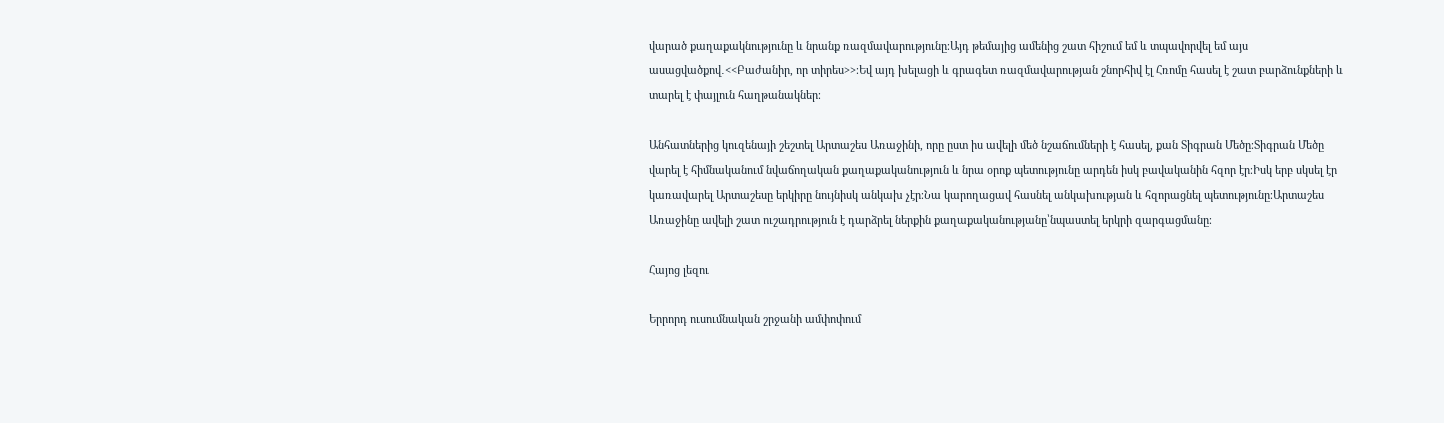վարած քաղաքակնությունը և նրանք ռազմավարությունը։Այդ թեմայից ամենից շատ հիշում եմ և տպավորվել եմ այս ասացվածքով․<<Բաժանիր, որ տիրես>>։Եվ այդ խելացի և գրագետ ռազմավարության շնորհիվ էլ Հռոմը հասել է շատ բարձունքների և տարել է փայլուն հաղթանակներ։

Անհատներից կուզենայի շեշտել Արտաշես Առաջինի, որը ըստ իս ավելի մեծ նշաճումների է հասել, քան Տիգրան Մեծը։Տիգրան Մեծը վարել է հիմնականում նվաճողական քաղաքականություն և նրա օրոք պետությունը արդեն իսկ բավականին հզոր էր։Իսկ երբ սկսել էր կառավարել Արտաշեսը երկիրը նույնիսկ անկախ չէր։Նա կարողացավ հասնել անկախության և հզորացնել պետությունը։Արտաշես Առաջինը ավելի շատ ուշադրություն է դարձրել ներքին քաղաքականությանը՝նպաստել երկրի զարգացմանը։

Հայոց լեզու

Երրորդ ուսումնական շրջանի ամփոփում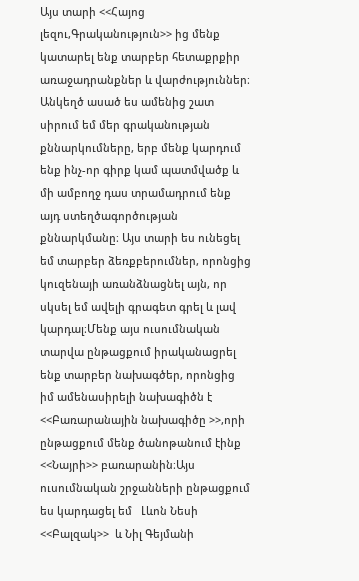Այս տարի <<Հայոց լեզու,Գրականություն>> ից մենք կատարել ենք տարբեր հետաքրքիր առաջադրանքներ և վարժություններ։ Անկեղծ ասած ես ամենից շատ սիրում եմ մեր գրականության քննարկումները, երբ մենք կարդում ենք ինչ-որ գիրք կամ պատմվածք և մի ամբողջ դաս տրամադրում ենք այդ ստեղծագործության քննարկմանը։ Այս տարի ես ունեցել եմ տարբեր ձեռքբերումներ, որոնցից կուզենայի առանձնացնել այն, որ սկսել եմ ավելի գրագետ գրել և լավ կարդալ։Մենք այս ուսումնական տարվա ընթացքում իրականացրել ենք տարբեր նախագծեր, որոնցից իմ ամենասիրելի նախագիծն է <<Բառարանային նախագիծը >>,որի ընթացքում մենք ծանոթանում էինք <<Նայրի>> բառարանին։Այս ուսումնական շրջանների ընթացքում ես կարդացել եմ   Լևոն Նեսի <<Բալզակ>>  և Նիլ Գեյմանի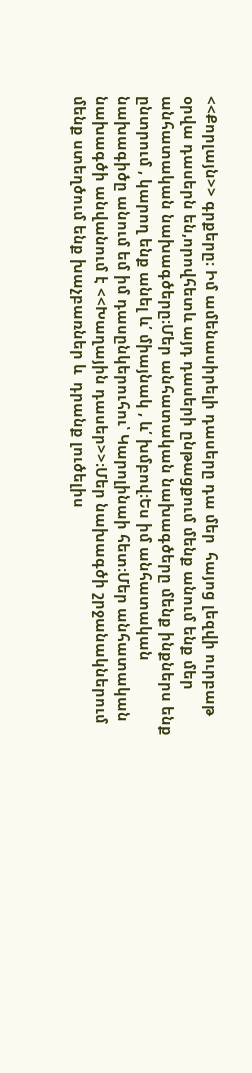<<Քորլայն>> գրքերը։ Իմ ամենասիրելի դասերը դա մեր  հայոց լեզվի ուրբաթ օրվա դասերն են,որովհետև այդ դասերի ընթացքում մենք անում ենք մեր անհատական նախագծերը։Մեր անհատական նախագծերը մենք ինքներս ենք ընտրում , կարող ենք անել և՛ միայնակ , և՛ խմբով։Ես իմ անհատական նախագիծը անում եմ իմ դասընկերուհու՝ Կարոլինաի հետ։Մեր անհատական նախագծի անվանում է <<Խաղային դասեր>>։Մեր նախագծի շրջանակներում մենք ստեղծում ենք խաչբառներ և  դրանք լուծելիս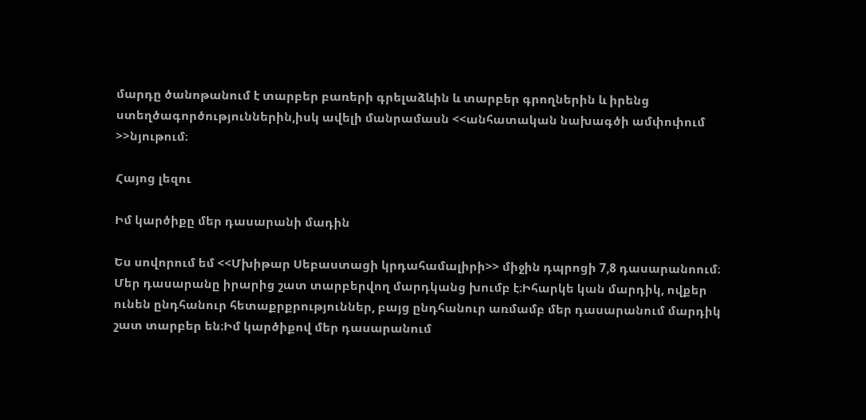մարդը ծանոթանում է տարբեր բառերի գրելաձևին և տարբեր գրողներին և իրենց ստեղծագործություններին,իսկ ավելի մանրամասն <<անհատական նախագծի ամփոփում >>նյութում։

Հայոց լեզու

Իմ կարծիքը մեր դասարանի մադին

Ես սովորում եմ <<Մխիթար Սեբաստացի կրդահամալիրի>> միջին դպրոցի 7,8 դասարանոում։ Մեր դասարանը իրարից շատ տարբերվող մարդկանց խումբ է։Իհարկե կան մարդիկ, ովքեր ունեն ընդհանուր հետաքրքրություններ, բայց ընդհանուր առմամբ մեր դասարանում մարդիկ շատ տարբեր են։Իմ կարծիքով մեր դասարանում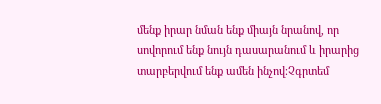մենք իրար նման ենք միայն նրանով, որ սովորում ենք նույն դասարանում և իրարից տարբերվում ենք ամեն ինչով։Չգրտեմ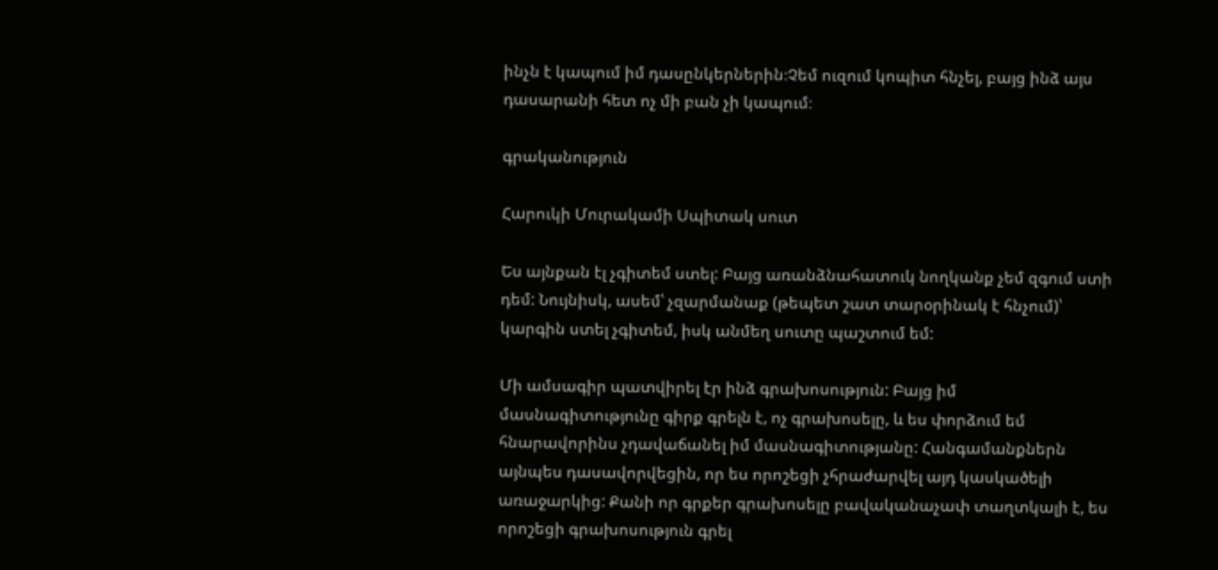ինչն է կապում իմ դասընկերներին։Չեմ ուզում կոպիտ հնչել, բայց ինձ այս դասարանի հետ ոչ մի բան չի կապում։

գրականություն

Հարուկի Մուրակամի Սպիտակ սուտ

Ես այնքան էլ չգիտեմ ստել: Բայց առանձնահատուկ նողկանք չեմ զգում ստի դեմ: Նույնիսկ, ասեմ՝ չզարմանաք (թեպետ շատ տարօրինակ է հնչում)՝ կարգին ստել չգիտեմ, իսկ անմեղ սուտը պաշտում եմ:

Մի ամսագիր պատվիրել էր ինձ գրախոսություն: Բայց իմ մասնագիտությունը գիրք գրելն է, ոչ գրախոսելը, և ես փորձում եմ հնարավորինս չդավաճանել իմ մասնագիտությանը: Հանգամանքներն այնպես դասավորվեցին, որ ես որոշեցի չհրաժարվել այդ կասկածելի առաջարկից: Քանի որ գրքեր գրախոսելը բավականաչափ տաղտկալի է, ես որոշեցի գրախոսություն գրել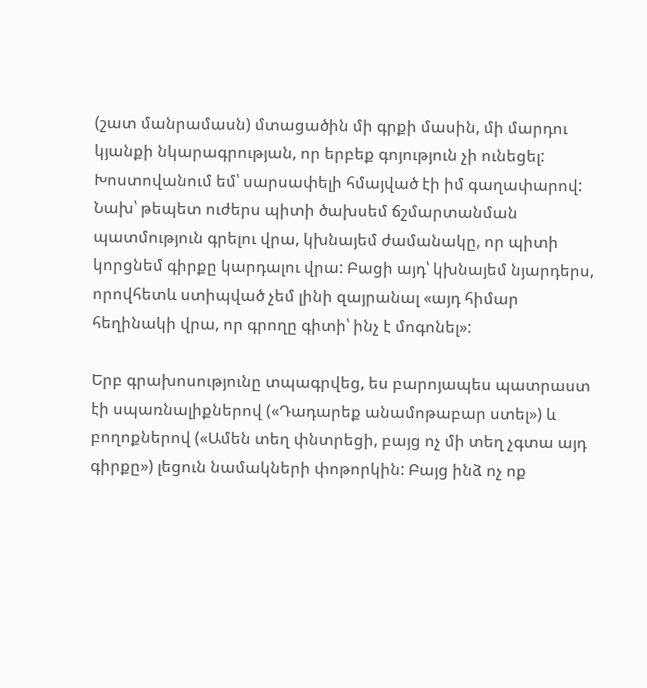(շատ մանրամասն) մտացածին մի գրքի մասին, մի մարդու կյանքի նկարագրության, որ երբեք գոյություն չի ունեցել: Խոստովանում եմ՝ սարսափելի հմայված էի իմ գաղափարով: Նախ՝ թեպետ ուժերս պիտի ծախսեմ ճշմարտանման պատմություն գրելու վրա, կխնայեմ ժամանակը, որ պիտի կորցնեմ գիրքը կարդալու վրա: Բացի այդ՝ կխնայեմ նյարդերս, որովհետև ստիպված չեմ լինի զայրանալ «այդ հիմար հեղինակի վրա, որ գրողը գիտի՝ ինչ է մոգոնել»:

Երբ գրախոսությունը տպագրվեց, ես բարոյապես պատրաստ էի սպառնալիքներով («Դադարեք անամոթաբար ստել») և բողոքներով («Ամեն տեղ փնտրեցի, բայց ոչ մի տեղ չգտա այդ գիրքը») լեցուն նամակների փոթորկին: Բայց ինձ ոչ ոք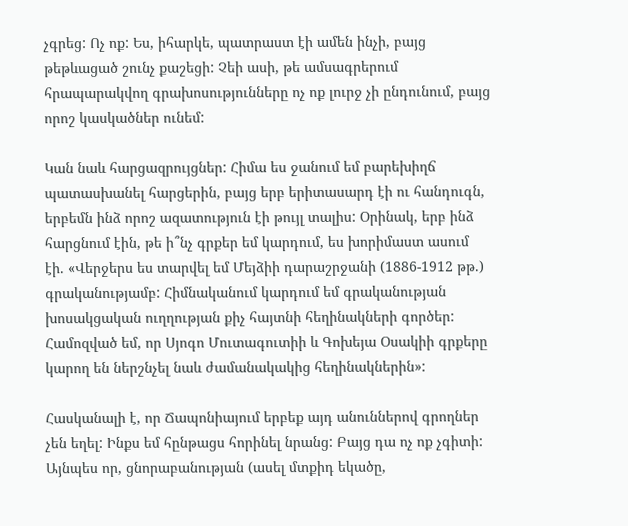չգրեց: Ոչ ոք: Ես, իհարկե, պատրաստ էի ամեն ինչի, բայց թեթևացած շունչ քաշեցի: Չեի ասի, թե ամսագրերում հրապարակվող գրախոսությունները ոչ ոք լուրջ չի ընդունում, բայց որոշ կասկածներ ունեմ:

Կան նաև հարցազրույցներ: Հիմա ես ջանում եմ բարեխիղճ պատասխանել հարցերին, բայց երբ երիտասարդ էի ու հանդուգն, երբեմն ինձ որոշ ազատություն էի թույլ տալիս: Օրինակ, երբ ինձ հարցնում էին, թե ի՞նչ գրքեր եմ կարդում, ես խորիմաստ ասում էի. «Վերջերս ես տարվել եմ Մեյձիի դարաշրջանի (1886-1912 թթ.) գրականությամբ: Հիմնականում կարդում եմ գրականության խոսակցական ուղղության քիչ հայտնի հեղինակների գործեր: Համոզված եմ, որ Սյոգո Մուտագուտիի և Գոխեյա Օսակիի գրքերը կարող են ներշնչել նաև ժամանակակից հեղինակներին»:

Հասկանալի է, որ Ճապոնիայում երբեք այդ անուններով գրողներ չեն եղել: Ինքս եմ հընթացս հորինել նրանց: Բայց դա ոչ ոք չգիտի: Այնպես որ, ցնորաբանության (ասել մտքիդ եկածը,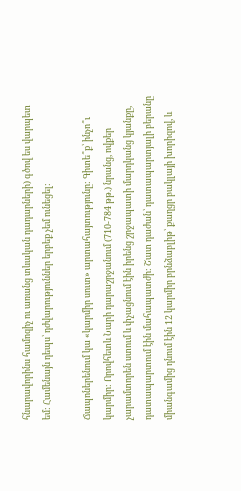հնարավորինս համոզիչ ու առանց տևական դադարների) գծով ես վարպետ եմ: Համենայն դեպս՝ դժվարություններ երբեք չեմ ունեցել:

Ճապոներենում կա «կարմիր սուտ» արտահայտությունը: Գիտե՞ք՝ ինչո՞ւ կարմիր: Որովհետև Նարի դարաշրջանում (710-784 թթ.) նրանց, ովքեր չարամտորեն ստում և փչացնում էին իրենց շրջապատի մարդկանց կյանքը, դատապարտում էին մահապատժի: Շատ դաժան՝ դատապարտյալի բերանը միանգամից դնում էին 12 կարմիր բրնձաբլիթ՝ քաղցր բակլայի խորիզով, և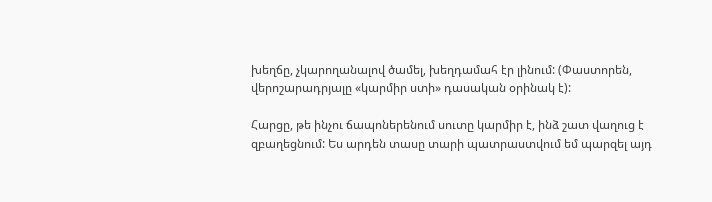խեղճը, չկարողանալով ծամել, խեղդամահ էր լինում: (Փաստորեն, վերոշարադրյալը «կարմիր ստի» դասական օրինակ է):

Հարցը, թե ինչու ճապոներենում սուտը կարմիր է, ինձ շատ վաղուց է զբաղեցնում: Ես արդեն տասը տարի պատրաստվում եմ պարզել այդ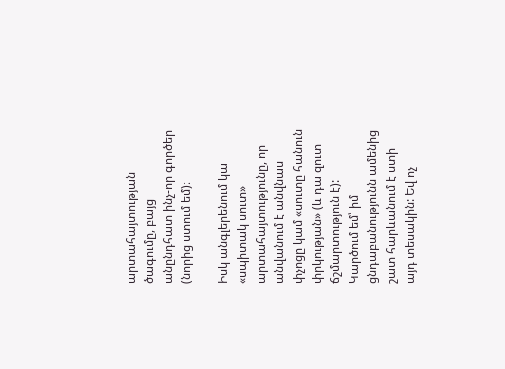արտահայտության ծագումը, բայց անընդհատ ինչ-որ գործեր (նորից ստում եմ)։

Իսկ անգլերենում կա «սպիտակ սուտ» արտահայտությունը, որ անվանում է անվնաս փչոցը կամ «սուտը հանուն փրկության» (և դա զուտ ճշմարտություն է): Կարծում եմ՝ իմ ցնդաբանությունն ամենից շատ հարևանում է ստի այդ տեսակին: Եվ ոչ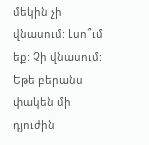մեկին չի վնասում: Լսո՞ւմ եք: Չի վնասում: Եթե բերանս փակեն մի դյուժին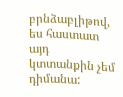բրնձաբլիթով, ես հաստատ այդ կտտանքին չեմ դիմանա: